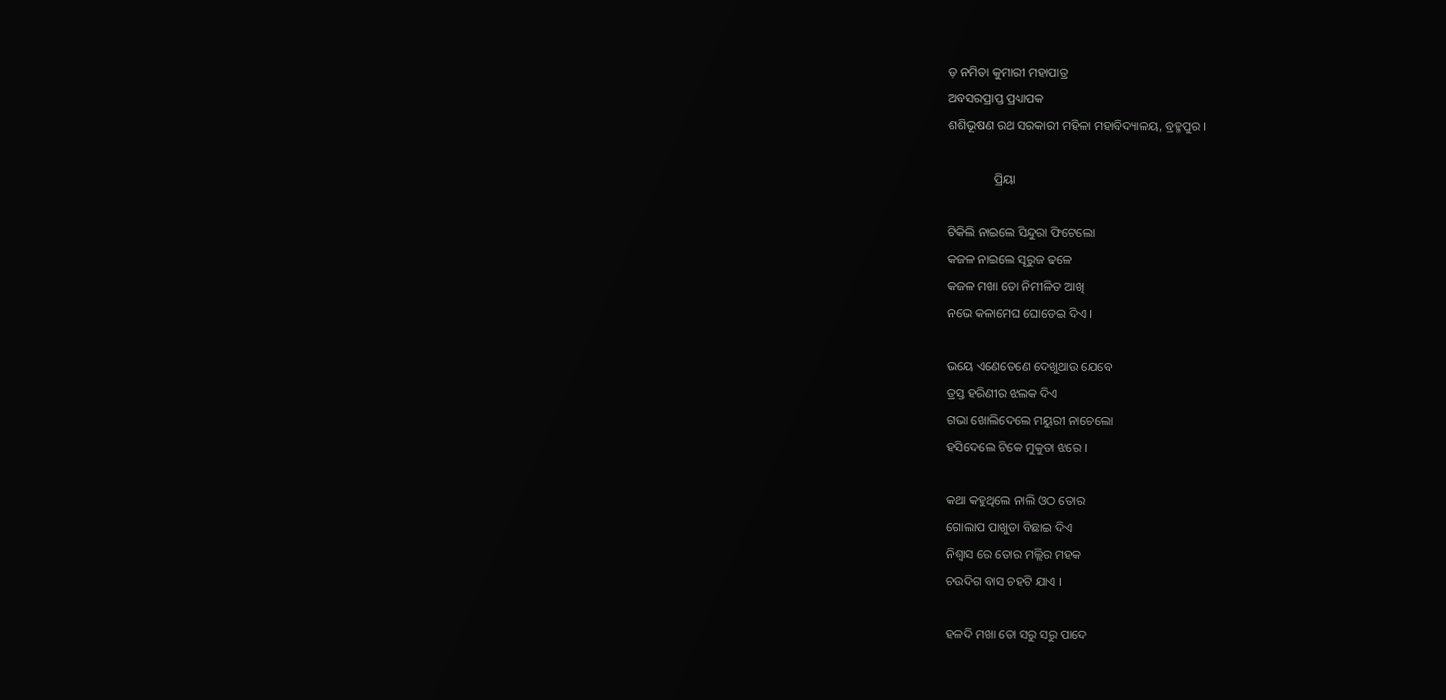ଡ଼ ନମିତା କୁମାରୀ ମହାପାତ୍ର
ଅବସରପ୍ରାପ୍ତ ପ୍ରଧ୍ୟାପକ
ଶଶିଭୂଷଣ ରଥ ସରକାରୀ ମହିଳା ମହାବିଦ୍ୟାଳୟ, ବ୍ରହ୍ମପୁର ।

               ପ୍ରିୟା

ଟିକିଲି ନାଇଲେ ସିନ୍ଦୁରା ଫିଟେଲୋ
କଜଳ ନାଇଲେ ସୂରୁଜ ଢଳେ
କଜଳ ମଖା ତୋ ନିମୀଳିତ ଆଖି
ନଭେ କଳାମେଘ ଘୋଡେଇ ଦିଏ ।

ଭୟେ ଏଣେତେଣେ ଦେଖୁଥାଉ ଯେବେ
ତ୍ରସ୍ତ ହରିଣୀର ଝଲକ ଦିଏ
ଗଭା ଖୋଲିଦେଲେ ମୟୁରୀ ନାଚେଲୋ
ହସିଦେଲେ ଟିକେ ମୁକୁତା ଝରେ ।

କଥା କହୁଥିଲେ ନାଲି ଓଠ ତୋର
ଗୋଲାପ ପାଖୁଡା ବିଛାଇ ଦିଏ
ନିଶ୍ବାସ ରେ ତୋର ମଲ୍ଲିର ମହକ
ଚଉଦିଗ ବାସ ଚହଟି ଯାଏ ।

ହଳଦି ମଖା ତୋ ସରୁ ସରୁ ପାଦେ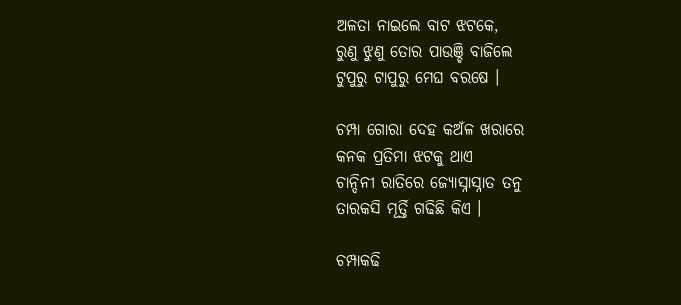ଅଳତା ନାଇଲେ ବାଟ ଝଟକେ,
ରୁଣୁ ଝୁଣୁ ତୋର ପାଉଞ୍ଚି ବାଜିଲେ
ଟୁପୁରୁ ଟାପୁରୁ ମେଘ ବରଷେ ।

ଚମ୍ପା ଗୋରା ଦେହ କଅଁଳ ଖରାରେ
କନକ ପ୍ରତିମା ଝଟକୁ ଥାଏ
ଚାନ୍ଦିନୀ ରାତିରେ ଜ୍ୟୋସ୍ନାସ୍ନାତ ତନୁ
ତାରକସି ମୂର୍ତ୍ତି ଗଢିଛି କିଏ ।

ଚମ୍ପାକଢି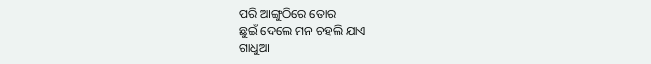ପରି ଆଙ୍ଗୁଠିରେ ତୋର
ଛୁଇଁ ଦେଲେ ମନ ଚହଲି ଯାଏ
ଗାଧୁଆ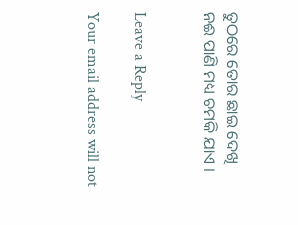ତୁଠରେ ତୋର ଛାଇ ଦେଖି
ନଈ ପାଣି ମଧ୍ୟ ଚମକି ଯାଏ ।


Leave a Reply

Your email address will not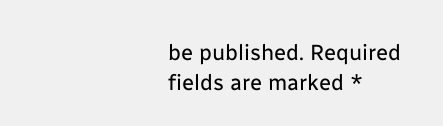be published. Required fields are marked *